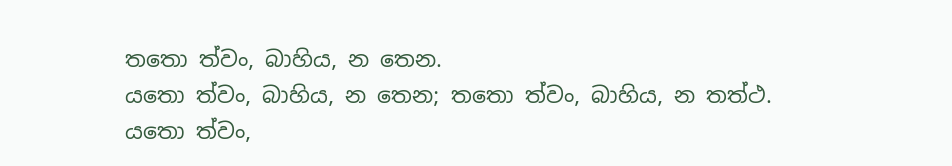තතො ත්වං, බාහිය, න තෙන.
යතො ත්වං, බාහිය, න තෙන; තතො ත්වං, බාහිය, න තත්ථ.
යතො ත්වං,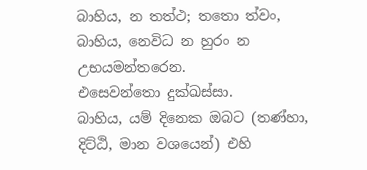බාහිය, න තත්ථ; තතො ත්වං, බාහිය, නෙවිධ න හුරං න උභයමන්තරෙන.
එසෙවන්තො දුක්ඛස්සා.
බාහිය, යම් දිනෙක ඔබට (තණ්හා, දිට්ඨි, මාන වශයෙන්) එහි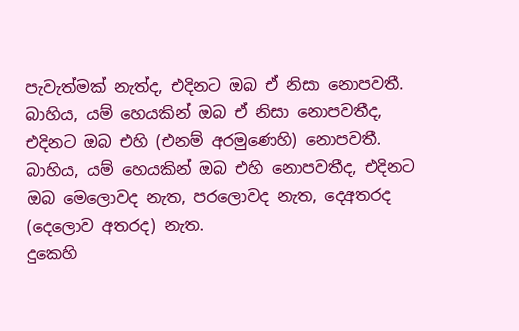පැවැත්මක් නැත්ද, එදිනට ඔබ ඒ නිසා නොපවතී.
බාහිය, යම් හෙයකින් ඔබ ඒ නිසා නොපවතීද, එදිනට ඔබ එහි (එනම් අරමුණෙහි) නොපවතී.
බාහිය, යම් හෙයකින් ඔබ එහි නොපවතීද, එදිනට ඔබ මෙලොවද නැත, පරලොවද නැත, දෙඅතරද (දෙලොව අතරද) නැත.
දුකෙහි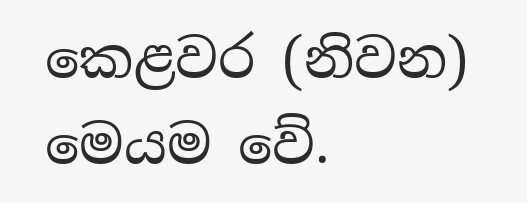කෙළවර (නිවන) මෙයම වේ.